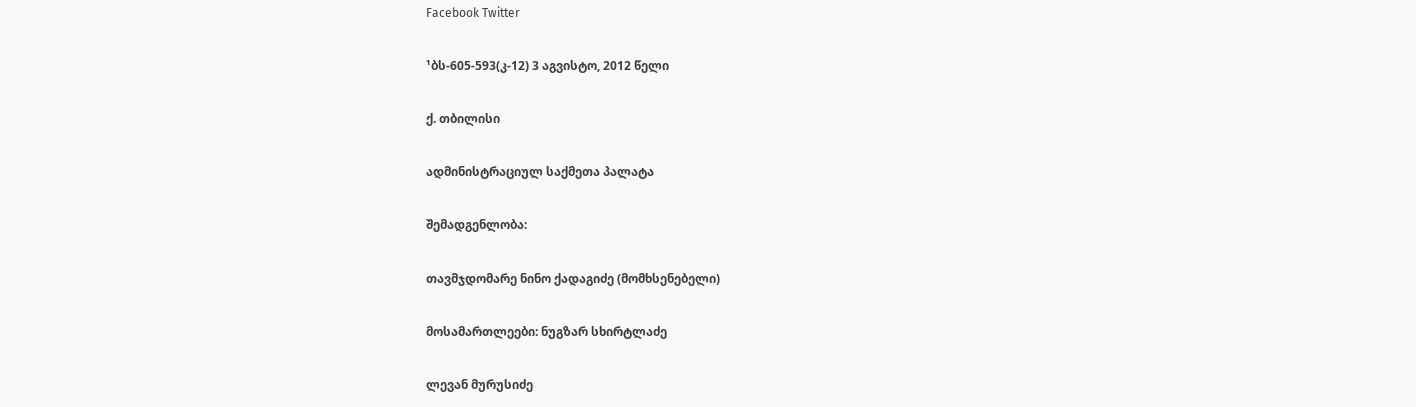Facebook Twitter

¹ბს-605-593(კ-12) 3 აგვისტო, 2012 წელი

ქ. თბილისი

ადმინისტრაციულ საქმეთა პალატა

შემადგენლობა:

თავმჯდომარე ნინო ქადაგიძე (მომხსენებელი)

მოსამართლეები: ნუგზარ სხირტლაძე

ლევან მურუსიძე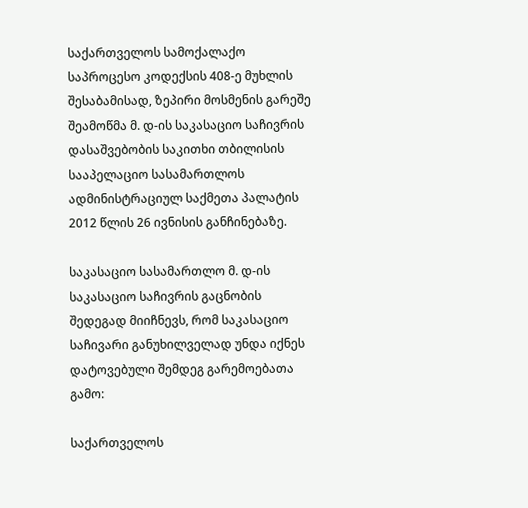საქართველოს სამოქალაქო საპროცესო კოდექსის 408-ე მუხლის შესაბამისად, ზეპირი მოსმენის გარეშე შეამოწმა მ. დ-ის საკასაციო საჩივრის დასაშვებობის საკითხი თბილისის სააპელაციო სასამართლოს ადმინისტრაციულ საქმეთა პალატის 2012 წლის 26 ივნისის განჩინებაზე.

საკასაციო სასამართლო მ. დ-ის საკასაციო საჩივრის გაცნობის შედეგად მიიჩნევს, რომ საკასაციო საჩივარი განუხილველად უნდა იქნეს დატოვებული შემდეგ გარემოებათა გამო:

საქართველოს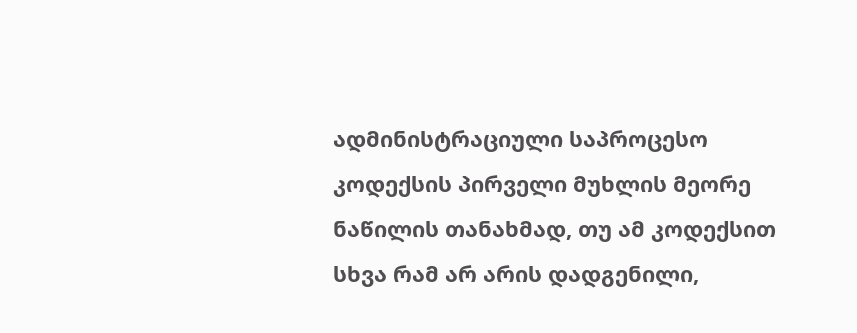ადმინისტრაციული საპროცესო კოდექსის პირველი მუხლის მეორე ნაწილის თანახმად, თუ ამ კოდექსით სხვა რამ არ არის დადგენილი,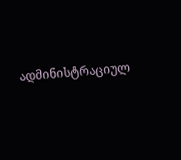ადმინისტრაციულ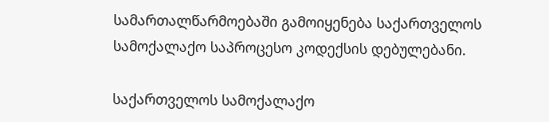სამართალწარმოებაში გამოიყენება საქართველოს სამოქალაქო საპროცესო კოდექსის დებულებანი.

საქართველოს სამოქალაქო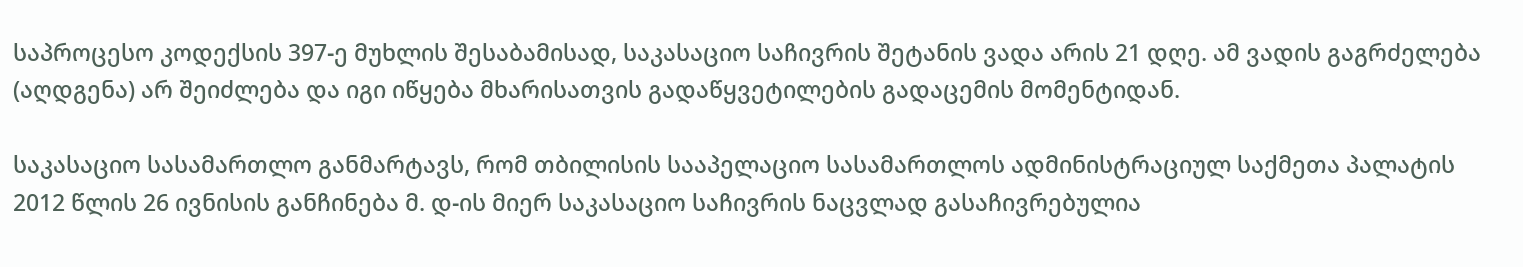საპროცესო კოდექსის 397-ე მუხლის შესაბამისად, საკასაციო საჩივრის შეტანის ვადა არის 21 დღე. ამ ვადის გაგრძელება (აღდგენა) არ შეიძლება და იგი იწყება მხარისათვის გადაწყვეტილების გადაცემის მომენტიდან.

საკასაციო სასამართლო განმარტავს, რომ თბილისის სააპელაციო სასამართლოს ადმინისტრაციულ საქმეთა პალატის 2012 წლის 26 ივნისის განჩინება მ. დ-ის მიერ საკასაციო საჩივრის ნაცვლად გასაჩივრებულია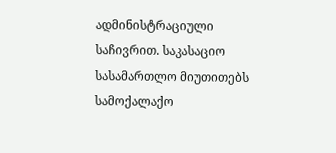ადმინისტრაციული საჩივრით. საკასაციო სასამართლო მიუთითებს სამოქალაქო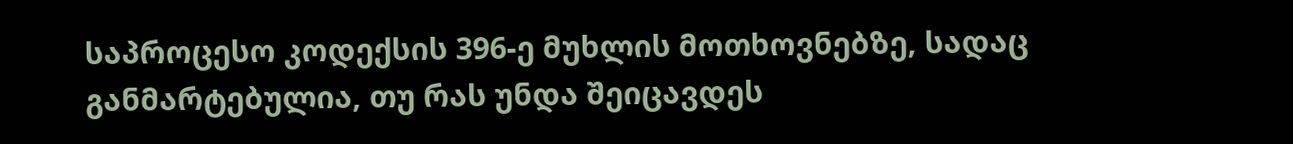საპროცესო კოდექსის 396-ე მუხლის მოთხოვნებზე, სადაც განმარტებულია, თუ რას უნდა შეიცავდეს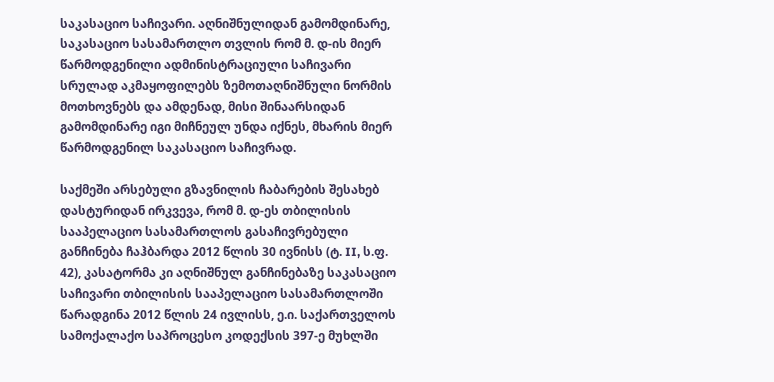საკასაციო საჩივარი. აღნიშნულიდან გამომდინარე, საკასაციო სასამართლო თვლის რომ მ. დ-ის მიერ წარმოდგენილი ადმინისტრაციული საჩივარი სრულად აკმაყოფილებს ზემოთაღნიშნული ნორმის მოთხოვნებს და ამდენად, მისი შინაარსიდან გამომდინარე იგი მიჩნეულ უნდა იქნეს, მხარის მიერ წარმოდგენილ საკასაციო საჩივრად.

საქმეში არსებული გზავნილის ჩაბარების შესახებ დასტურიდან ირკვევა, რომ მ. დ-ეს თბილისის სააპელაციო სასამართლოს გასაჩივრებული განჩინება ჩაჰბარდა 2012 წლის 30 ივნისს (ტ. II, ს.ფ. 42), კასატორმა კი აღნიშნულ განჩინებაზე საკასაციო საჩივარი თბილისის სააპელაციო სასამართლოში წარადგინა 2012 წლის 24 ივლისს, ე.ი. საქართველოს სამოქალაქო საპროცესო კოდექსის 397-ე მუხლში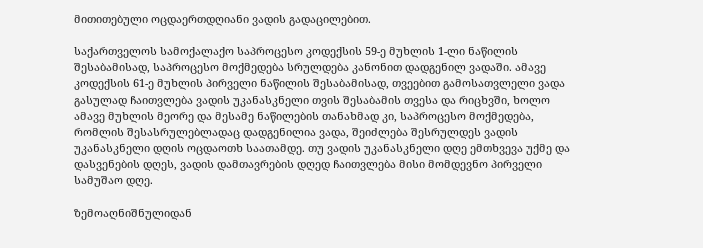მითითებული ოცდაერთდღიანი ვადის გადაცილებით.

საქართველოს სამოქალაქო საპროცესო კოდექსის 59-ე მუხლის 1-ლი ნაწილის შესაბამისად, საპროცესო მოქმედება სრულდება კანონით დადგენილ ვადაში. ამავე კოდექსის 61-ე მუხლის პირველი ნაწილის შესაბამისად, თვეებით გამოსათვლელი ვადა გასულად ჩაითვლება ვადის უკანასკნელი თვის შესაბამის თვესა და რიცხვში, ხოლო ამავე მუხლის მეორე და მესამე ნაწილების თანახმად კი, საპროცესო მოქმედება, რომლის შესასრულებლადაც დადგენილია ვადა, შეიძლება შესრულდეს ვადის უკანასკნელი დღის ოცდაოთხ საათამდე. თუ ვადის უკანასკნელი დღე ემთხვევა უქმე და დასვენების დღეს, ვადის დამთავრების დღედ ჩაითვლება მისი მომდევნო პირველი სამუშაო დღე.

ზემოაღნიშნულიდან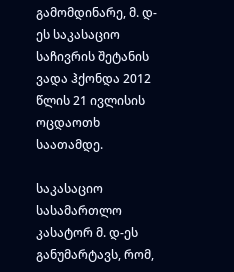გამომდინარე, მ. დ-ეს საკასაციო საჩივრის შეტანის ვადა ჰქონდა 2012 წლის 21 ივლისის ოცდაოთხ საათამდე.

საკასაციო სასამართლო კასატორ მ. დ-ეს განუმარტავს, რომ,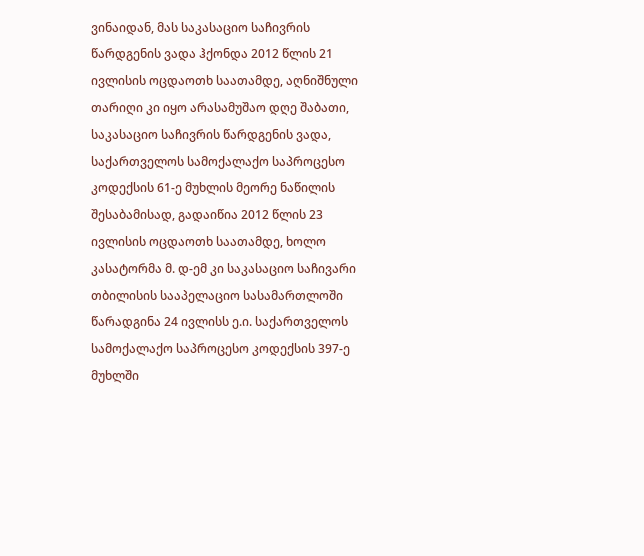ვინაიდან, მას საკასაციო საჩივრის წარდგენის ვადა ჰქონდა 2012 წლის 21 ივლისის ოცდაოთხ საათამდე, აღნიშნული თარიღი კი იყო არასამუშაო დღე შაბათი, საკასაციო საჩივრის წარდგენის ვადა, საქართველოს სამოქალაქო საპროცესო კოდექსის 61-ე მუხლის მეორე ნაწილის შესაბამისად, გადაიწია 2012 წლის 23 ივლისის ოცდაოთხ საათამდე, ხოლო კასატორმა მ. დ-ემ კი საკასაციო საჩივარი თბილისის სააპელაციო სასამართლოში წარადგინა 24 ივლისს ე.ი. საქართველოს სამოქალაქო საპროცესო კოდექსის 397-ე მუხლში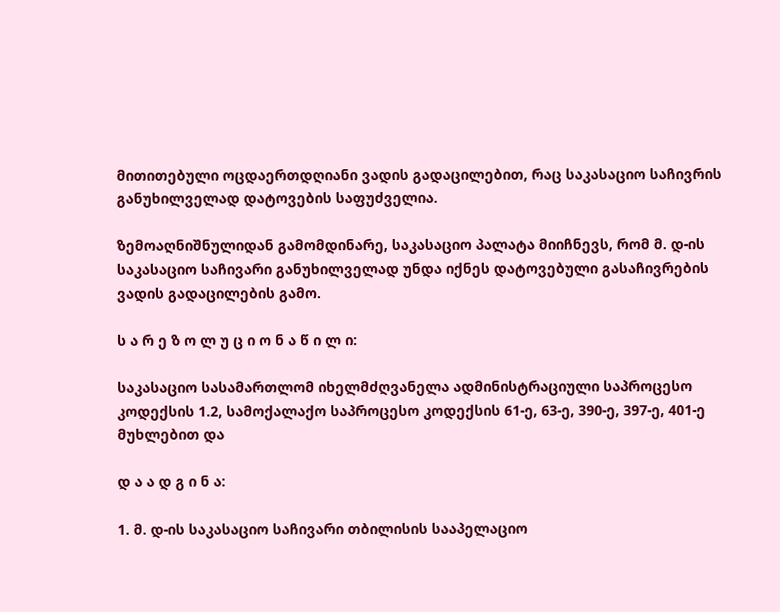მითითებული ოცდაერთდღიანი ვადის გადაცილებით, რაც საკასაციო საჩივრის განუხილველად დატოვების საფუძველია.

ზემოაღნიშნულიდან გამომდინარე, საკასაციო პალატა მიიჩნევს, რომ მ. დ-ის საკასაციო საჩივარი განუხილველად უნდა იქნეს დატოვებული გასაჩივრების ვადის გადაცილების გამო.

ს ა რ ე ზ ო ლ უ ც ი ო ნ ა წ ი ლ ი:

საკასაციო სასამართლომ იხელმძღვანელა ადმინისტრაციული საპროცესო კოდექსის 1.2, სამოქალაქო საპროცესო კოდექსის 61-ე, 63-ე, 390-ე, 397-ე, 401-ე მუხლებით და

დ ა ა დ გ ი ნ ა:

1. მ. დ-ის საკასაციო საჩივარი თბილისის სააპელაციო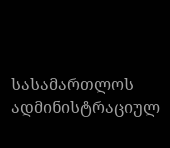სასამართლოს ადმინისტრაციულ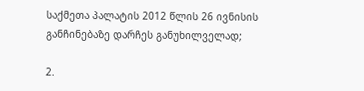საქმეთა პალატის 2012 წლის 26 ივნისის განჩინებაზე დარჩეს განუხილველად;

2.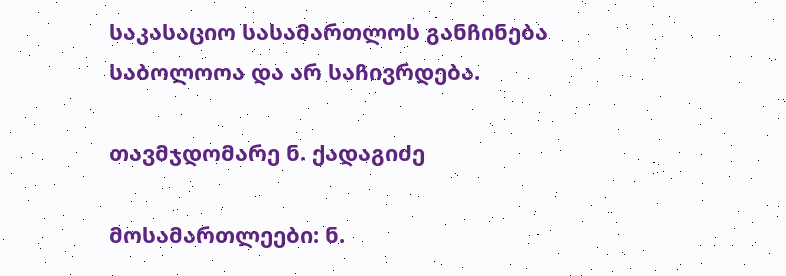საკასაციო სასამართლოს განჩინება საბოლოოა და არ საჩივრდება.

თავმჯდომარე ნ. ქადაგიძე

მოსამართლეები: ნ.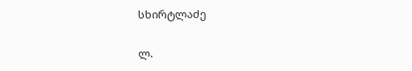სხირტლაძე

ლ.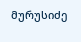მურუსიძე